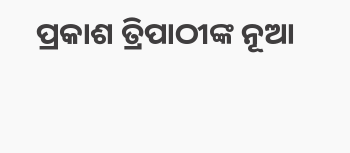ପ୍ରକାଶ ତ୍ରିପାଠୀଙ୍କ ନୂଆ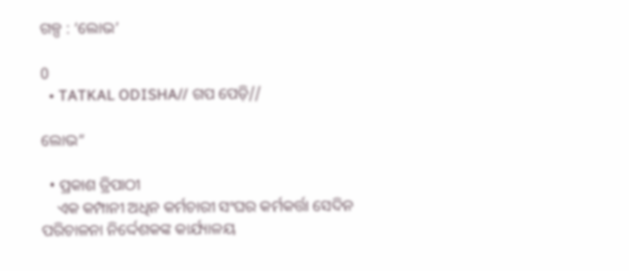ଗଳ୍ପ : ‘ଲୋଭ’

0
  • TATKAL ODISHA// ଗପ ପେଡ଼ି//

ଲୋଭ”

  • ପ୍ରକାଶ ତ୍ରିପାଠୀ
    ଏକ କମ୍ପାନୀ ଅଧିନ କର୍ମଚାରୀ ସଂଘର କର୍ମକର୍ତ୍ତା ସେଦିନ ପରିଚାଳନା ନିର୍ଦ୍ଦେଶକଙ୍କ କାର୍ଯ୍ୟାଳୟ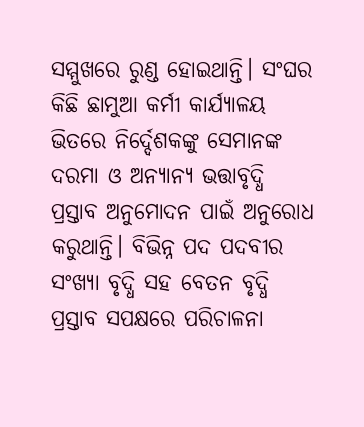ସମ୍ମୁଖରେ ରୁଣ୍ଡ ହୋଇଥାନ୍ତି। ସଂଘର କିଛି ଛାମୁଆ କର୍ମୀ କାର୍ଯ୍ୟାଳୟ ଭିତରେ ନିର୍ଦ୍ଦେଶକଙ୍କୁ ସେମାନଙ୍କ ଦରମା ଓ ଅନ୍ୟାନ୍ୟ ଭତ୍ତାବୃଦ୍ଧି ପ୍ରସ୍ତାବ ଅନୁମୋଦନ ପାଇଁ ଅନୁରୋଧ କରୁଥାନ୍ତି। ବିଭିନ୍ନ ପଦ ପଦବୀର ସଂଖ୍ୟା ବୃଦ୍ଧି ସହ ବେତନ ବୃଦ୍ଧି ପ୍ରସ୍ତାବ ସପକ୍ଷରେ ପରିଚାଳନା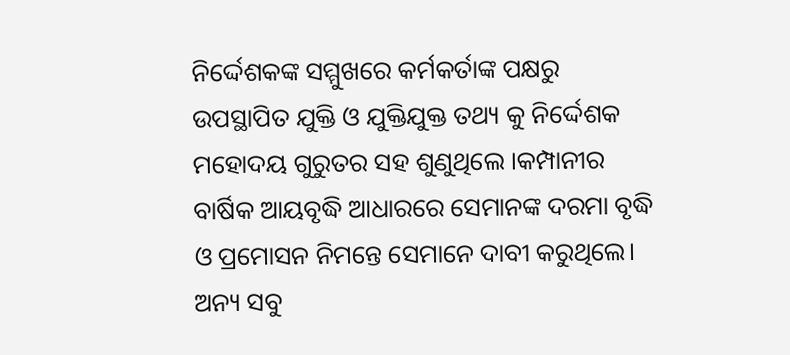ନିର୍ଦ୍ଦେଶକଙ୍କ ସମ୍ମୁଖରେ କର୍ମକର୍ତାଙ୍କ ପକ୍ଷରୁ ଉପସ୍ଥାପିତ ଯୁକ୍ତି ଓ ଯୁକ୍ତିଯୁକ୍ତ ତଥ୍ୟ କୁ ନିର୍ଦ୍ଦେଶକ ମହୋଦୟ ଗୁରୁତର ସହ ଶୁଣୁଥିଲେ ।କମ୍ପାନୀର ବାର୍ଷିକ ଆୟବୃଦ୍ଧି ଆଧାରରେ ସେମାନଙ୍କ ଦରମା ବୃଦ୍ଧି ଓ ପ୍ରମୋସନ ନିମନ୍ତେ ସେମାନେ ଦାବୀ କରୁଥିଲେ। ଅନ୍ୟ ସବୁ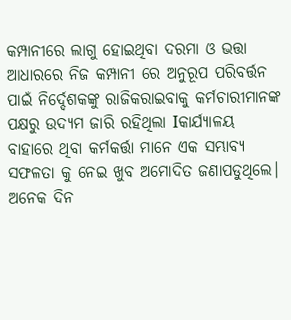କମ୍ପାନୀରେ ଲାଗୁ ହୋଇଥିବା ଦରମା ଓ ଭତ୍ତା ଆଧାରରେ ନିଜ କମ୍ପାନୀ ରେ ଅନୁରୂପ ପରିବର୍ତ୍ତନ ପାଇଁ ନିର୍ଦ୍ଦେଶକଙ୍କୁ ରାଜିକରାଇବାକୁ କର୍ମଚାରୀମାନଙ୍କ ପକ୍ଷରୁ ଉଦ୍ୟମ ଜାରି ରହିଥିଲା Iକାର୍ଯ୍ୟାଳୟ ବାହାରେ ଥିବା କର୍ମକର୍ତ୍ତା ମାନେ ଏକ ସମ୍ଭାବ୍ୟ ସଫଳତା କୁ ନେଇ ଖୁବ ଅମୋଦିତ ଜଣାପଡୁଥିଲେ। ଅନେକ ଦିନ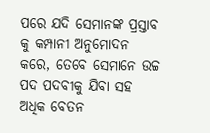ପରେ ଯଦି ସେମାନଙ୍କ ପ୍ରସ୍ତାବ କୁ କମ୍ପାନୀ ଅନୁମୋଦନ କରେ, ତେବେ ସେମାନେ ଉଚ୍ଚ ପଦ ପଦବୀକୁ ଯିବା ସହ ଅଧିକ ବେତନ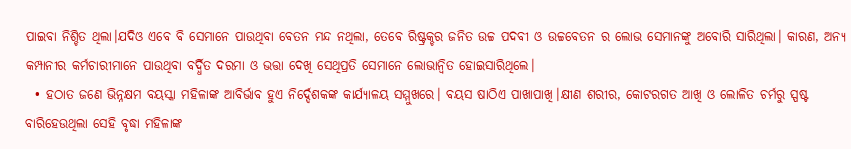ପାଇବା ନିଶ୍ଚିତ ଥିଲା।ଯଦିଓ ଏବେ ବି ସେମାନେ ପାଉଥିବା ବେତନ ମନ୍ଦ ନଥିଲା, ତେବେ ରିଷ୍ଟ୍ରକ୍ଚର ଜନିତ ଉଚ୍ଚ ପଦବୀ ଓ ଉଚ୍ଚବେତନ ର ଲୋଭ ସେମାନଙ୍କୁ ଅବୋରି ସାରିଥିଲା। କାରଣ, ଅନ୍ୟ କମ୍ପାନୀର କର୍ମଚାରୀମାନେ ପାଉଥିବା ବର୍ଦ୍ଧିତ ଦରମା ଓ ଭତ୍ତା ଦେଖି ସେଥିପ୍ରତି ସେମାନେ ଲୋଭାନ୍ବିତ ହୋଇସାରିଥିଲେ।
  • ହଠାତ ଜଣେ ଭିନ୍ନକ୍ଷମ ବୟସ୍କା ମହିଳାଙ୍କ ଆବିର୍ଭାବ ହୁଏ ନିର୍ଦ୍ଦେଶକଙ୍କ କାର୍ଯ୍ୟାଳୟ ସମ୍ମୁଖରେ। ବୟସ ଷାଠିଏ ପାଖାପାଖି।କ୍ଷୀଣ ଶରୀର, କୋଟରଗତ ଆଖି ଓ ଲୋଳିତ ଚର୍ମରୁ ସ୍ପଷ୍ଟ ବାରିହେଉଥିଲା ସେହି ବୃଦ୍ଧା ମହିଳାଙ୍କ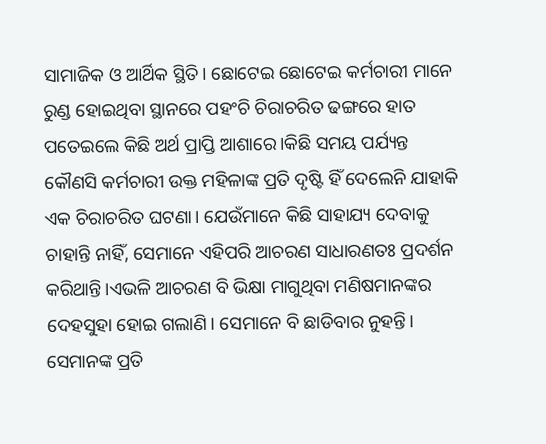ସାମାଜିକ ଓ ଆର୍ଥିକ ସ୍ଥିତି। ଛୋଟେଇ ଛୋଟେଇ କର୍ମଚାରୀ ମାନେ ରୁଣ୍ଡ ହୋଇଥିବା ସ୍ଥାନରେ ପହଂଚି ଚିରାଚରିତ ଢଙ୍ଗରେ ହାତ ପତେଇଲେ କିଛି ଅର୍ଥ ପ୍ରାପ୍ତି ଆଶାରେ।କିଛି ସମୟ ପର୍ଯ୍ୟନ୍ତ କୌଣସି କର୍ମଚାରୀ ଉକ୍ତ ମହିଳାଙ୍କ ପ୍ରତି ଦୃଷ୍ଟି ହିଁ ଦେଲେନି ଯାହାକି ଏକ ଚିରାଚରିତ ଘଟଣା। ଯେଉଁମାନେ କିଛି ସାହାଯ୍ୟ ଦେବାକୁ ଚାହାନ୍ତି ନାହିଁ, ସେମାନେ ଏହିପରି ଆଚରଣ ସାଧାରଣତଃ ପ୍ରଦର୍ଶନ କରିଥାନ୍ତି।ଏଭଳି ଆଚରଣ ବି ଭିକ୍ଷା ମାଗୁଥିବା ମଣିଷମାନଙ୍କର ଦେହସୁହା ହୋଇ ଗଲାଣି। ସେମାନେ ବି ଛାଡିବାର ନୁହନ୍ତି। ସେମାନଙ୍କ ପ୍ରତି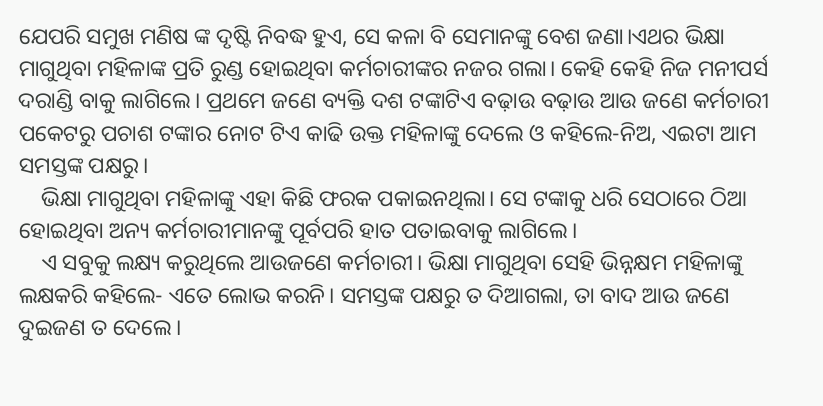ଯେପରି ସମୁଖ ମଣିଷ ଙ୍କ ଦୃଷ୍ଟି ନିବଦ୍ଧ ହୁଏ, ସେ କଳା ବି ସେମାନଙ୍କୁ ବେଶ ଜଣା।ଏଥର ଭିକ୍ଷା ମାଗୁଥିବା ମହିଳାଙ୍କ ପ୍ରତି ରୁଣ୍ଡ ହୋଇଥିବା କର୍ମଚାରୀଙ୍କର ନଜର ଗଲା। କେହି କେହି ନିଜ ମନୀପର୍ସ ଦରାଣ୍ଡି ବାକୁ ଲାଗିଲେ। ପ୍ରଥମେ ଜଣେ ବ୍ୟକ୍ତି ଦଶ ଟଙ୍କାଟିଏ ବଢ଼ାଉ ବଢ଼ାଉ ଆଉ ଜଣେ କର୍ମଚାରୀ ପକେଟରୁ ପଚାଶ ଟଙ୍କାର ନୋଟ ଟିଏ କାଢି ଉକ୍ତ ମହିଳାଙ୍କୁ ଦେଲେ ଓ କହିଲେ-ନିଅ, ଏଇଟା ଆମ ସମସ୍ତଙ୍କ ପକ୍ଷରୁ।
    ଭିକ୍ଷା ମାଗୁଥିବା ମହିଳାଙ୍କୁ ଏହା କିଛି ଫରକ ପକାଇନଥିଲା। ସେ ଟଙ୍କାକୁ ଧରି ସେଠାରେ ଠିଆ ହୋଇଥିବା ଅନ୍ୟ କର୍ମଚାରୀମାନଙ୍କୁ ପୂର୍ବପରି ହାତ ପତାଇବାକୁ ଲାଗିଲେ।
    ଏ ସବୁକୁ ଲକ୍ଷ୍ୟ କରୁଥିଲେ ଆଉଜଣେ କର୍ମଚାରୀ। ଭିକ୍ଷା ମାଗୁଥିବା ସେହି ଭିନ୍ନକ୍ଷମ ମହିଳାଙ୍କୁ ଲକ୍ଷକରି କହିଲେ- ଏତେ ଲୋଭ କରନି। ସମସ୍ତଙ୍କ ପକ୍ଷରୁ ତ ଦିଆଗଲା, ତା ବାଦ ଆଉ ଜଣେ ଦୁଇଜଣ ତ ଦେଲେ।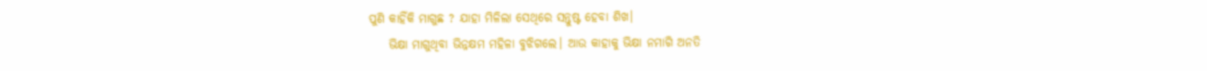ପୁଣି କାହିଁକି ମାଗୁଛ ? ଯାହା ମିଳିଲା ସେଥିରେ ସନ୍ତୁଷ୍ଟ ହେବା ଶିଖ।
    ଭିକ୍ଷା ମାଗୁଥିବା ଭିନ୍ନକ୍ଷମ ମହିଳା ବୁଝିଗଲେ। ଆଉ କାହାକୁ ଭିକ୍ଷା ନମାଗି ଅନତି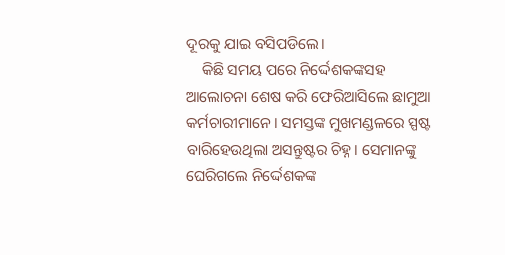ଦୂରକୁ ଯାଇ ବସିପଡିଲେ।
    କିଛି ସମୟ ପରେ ନିର୍ଦ୍ଦେଶକଙ୍କସହ ଆଲୋଚନା ଶେଷ କରି ଫେରିଆସିଲେ ଛାମୁଆ କର୍ମଚାରୀମାନେ। ସମସ୍ତଙ୍କ ମୁଖମଣ୍ଡଳରେ ସ୍ପଷ୍ଟ ବାରିହେଉଥିଲା ଅସନ୍ତୁଷ୍ଟର ଚିହ୍ନ। ସେମାନଙ୍କୁ ଘେରିଗଲେ ନିର୍ଦ୍ଦେଶକଙ୍କ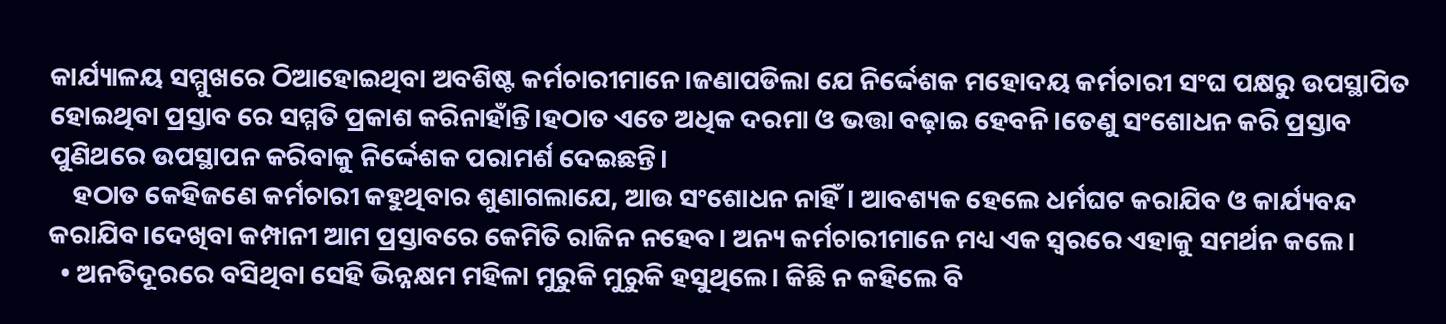କାର୍ଯ୍ୟାଳୟ ସମ୍ମୁଖରେ ଠିଆହୋଇଥିବା ଅବଶିଷ୍ଟ କର୍ମଚାରୀମାନେ।ଜଣାପଡିଲା ଯେ ନିର୍ଦ୍ଦେଶକ ମହୋଦୟ କର୍ମଚାରୀ ସଂଘ ପକ୍ଷରୁ ଉପସ୍ଥାପିତ ହୋଇଥିବା ପ୍ରସ୍ତାବ ରେ ସମ୍ମତି ପ୍ରକାଶ କରିନାହାଁନ୍ତି।ହଠାତ ଏତେ ଅଧିକ ଦରମା ଓ ଭତ୍ତା ବଢ଼ାଇ ହେବନି।ତେଣୁ ସଂଶୋଧନ କରି ପ୍ରସ୍ତାବ ପୁଣିଥରେ ଉପସ୍ଥାପନ କରିବାକୁ ନିର୍ଦ୍ଦେଶକ ପରାମର୍ଶ ଦେଇଛନ୍ତି।
    ହଠାତ କେହିଜଣେ କର୍ମଚାରୀ କହୁଥିବାର ଶୁଣାଗଲାଯେ, ଆଉ ସଂଶୋଧନ ନାହିଁ। ଆବଶ୍ୟକ ହେଲେ ଧର୍ମଘଟ କରାଯିବ ଓ କାର୍ଯ୍ୟବନ୍ଦ କରାଯିବ।ଦେଖିବା କମ୍ପାନୀ ଆମ ପ୍ରସ୍ତାବରେ କେମିତି ରାଜିନ ନହେବ। ଅନ୍ୟ କର୍ମଚାରୀମାନେ ମଧ୍ୟ ଏକ ସ୍ୱରରେ ଏହାକୁ ସମର୍ଥନ କଲେ।
  • ଅନତିଦୂରରେ ବସିଥିବା ସେହି ଭିନ୍ନକ୍ଷମ ମହିଳା ମୁରୁକି ମୁରୁକି ହସୁଥିଲେ। କିଛି ନ କହିଲେ ବି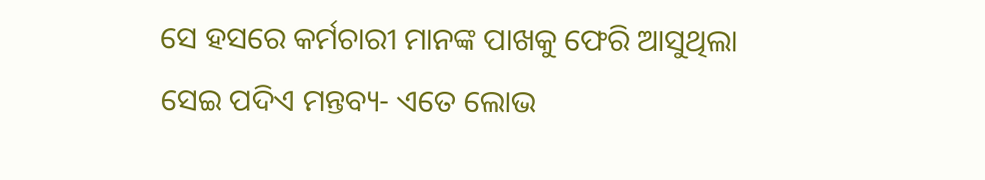ସେ ହସରେ କର୍ମଚାରୀ ମାନଙ୍କ ପାଖକୁ ଫେରି ଆସୁଥିଲା ସେଇ ପଦିଏ ମନ୍ତବ୍ୟ- ଏତେ ଲୋଭ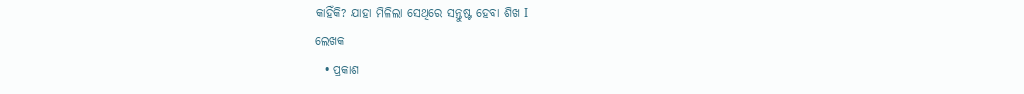କାହିଁକି? ଯାହା ମିଳିଲା ସେଥିରେ ସନ୍ତୁଷ୍ଟ ହେବା ଶିଖ I
ଲେଖକ
  • ପ୍ରକାଶ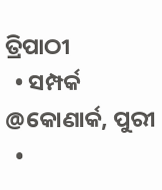ତ୍ରିପାଠୀ
  • ସମ୍ପର୍କ @କୋଣାର୍କ, ପୁରୀ
  •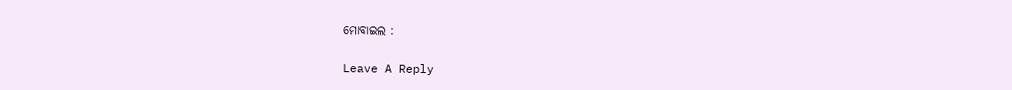ମୋବାଇଲ :

Leave A Reply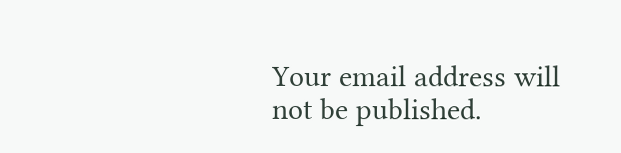Your email address will not be published.